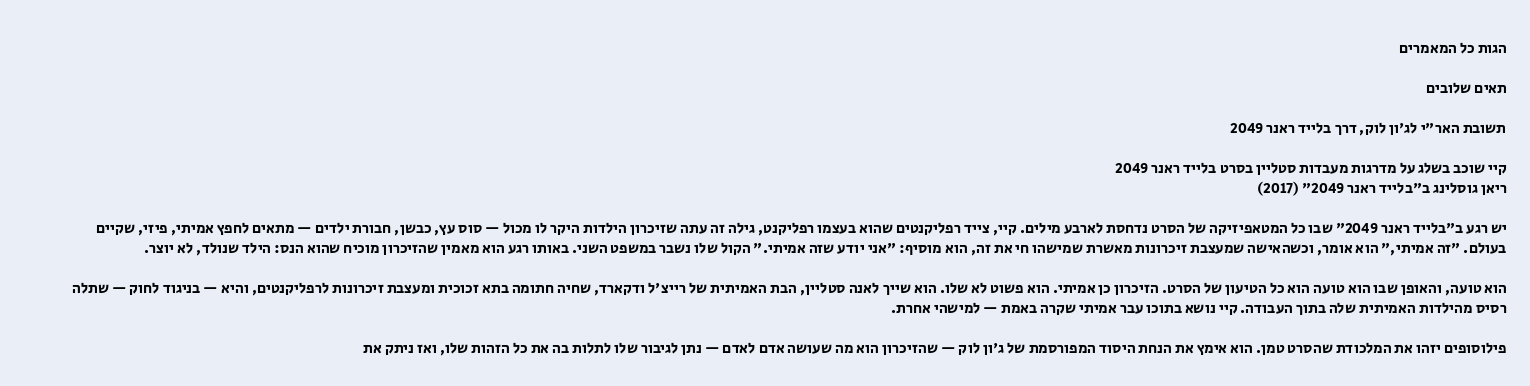הגות כל המאמרים

תאים שלובים

תשובת האר"י לג'ון לוק, דרך בלייד ראנר 2049

קיי שוכב בשלג על מדרגות מעבדות סטליין בסרט בלייד ראנר 2049
ריאן גוסלינג ב"בלייד ראנר 2049" (2017)

יש רגע ב"בלייד ראנר 2049" שבו כל המטאפיזיקה של הסרט נדחסת לארבע מילים. קיי, צייד רפליקנטים שהוא בעצמו רפליקנט, גילה זה עתה שזיכרון הילדות היקר לו מכול — סוס עץ, כבשן, חבורת ילדים — מתאים לחפץ אמיתי, פיזי, שקיים בעולם. "זה אמיתי," הוא אומר, וכשהאישה שמעצבת זיכרונות מאשרת שמישהו חי את זה, הוא מוסיף: "אני יודע שזה אמיתי." הקול שלו נשבר במשפט השני. באותו רגע הוא מאמין שהזיכרון מוכיח שהוא הנס: הילד שנולד, לא יוצר.

הוא טועה, והאופן שבו הוא טועה הוא כל הטיעון של הסרט. הזיכרון כן אמיתי. הוא פשוט לא שלו. הוא שייך לאנה סטליין, הבת האמיתית של רייצ'ל ודקארד, שחיה חתומה בתא זכוכית ומעצבת זיכרונות לרפליקנטים, והיא — בניגוד לחוק — שתלה רסיס מהילדות האמיתית שלה בתוך העבודה. קיי נושא בתוכו עבר אמיתי שקרה באמת — למישהי אחרת.

פילוסופים יזהו את המלכודת שהסרט טמן. הוא אימץ את הנחת היסוד המפורסמת של ג'ון לוק — שהזיכרון הוא מה שעושה אדם לאדם — נתן לגיבור שלו לתלות בה את כל הזהות שלו, ואז ניתק את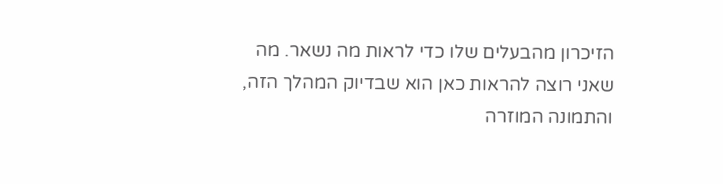הזיכרון מהבעלים שלו כדי לראות מה נשאר. מה שאני רוצה להראות כאן הוא שבדיוק המהלך הזה, והתמונה המוזרה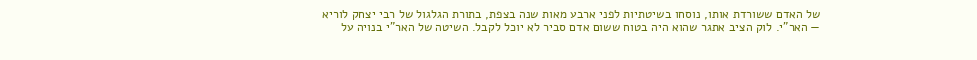של האדם ששורדת אותו, נוסחו בשיטתיות לפני ארבע מאות שנה בצפת, בתורת הגלגול של רבי יצחק לוריא — האר"י. לוק הציב אתגר שהוא היה בטוח ששום אדם סביר לא יוכל לקבל. השיטה של האר"י בנויה על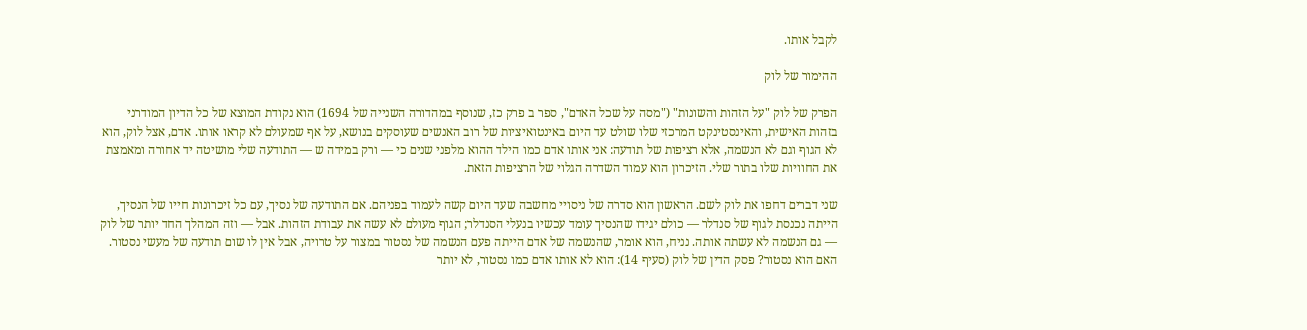לקבל אותו.

ההימור של לוק

הפרק של לוק "על הזהות והשונות" ("מסה על שכל האדם", ספר ב פרק כז, שנוסף במהדורה השנייה של 1694) הוא נקודת המוצא של כל הדיון המודרני בזהות האישית, והאינסטינקט המרכזי שלו שולט עד היום באינטואיציות של רוב האנשים שעוסקים בנושא, על אף שמעולם לא קראו אותו. אדם, אצל לוק, הוא לא הגוף וגם לא הנשמה, אלא רציפות של תודעה: אני אותו אדם כמו הילד ההוא מלפני שנים כי — ורק במידה ש — התודעה שלי מושיטה יד אחורה ומאמצת את החוויות שלו בתור שלי. הזיכרון הוא עמוד השדרה הגלוי של הרציפות הזאת.

שני דברים דחפו את לוק לשם. הראשון הוא סדרה של ניסויי מחשבה שעד היום קשה לעמוד בפניהם. אם התודעה של נסיך, עם כל זיכרונות חייו של הנסיך, הייתה נכנסת לגוף של סנדלר — כולם יגידו שהנסיך עומד עכשיו בנעלי הסנדלר; הגוף מעולם לא עשה את עבודת הזהות. אבל — וזה המהלך החד יותר של לוק — גם הנשמה לא עשתה אותה. נניח, הוא אומר, שהנשמה של אדם הייתה פעם הנשמה של נסטור במצור על טרויה, אבל אין לו שום תודעה של מעשי נסטור. האם הוא נסטור? פסק הדין של לוק (סעיף 14): הוא לא אותו אדם כמו נסטור, לא יותר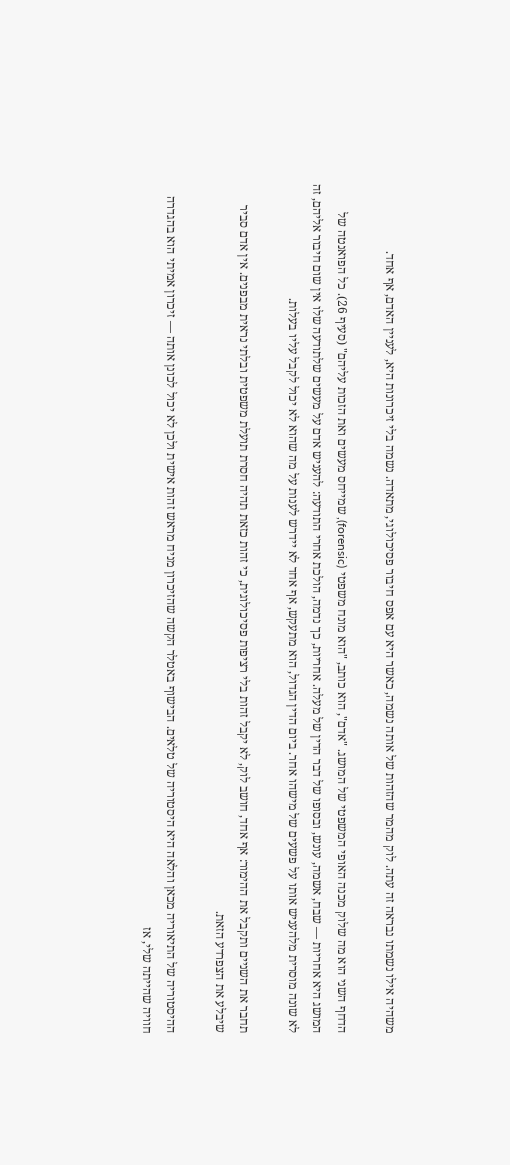משהיה אילו נשמתו נבראה זה עתה. לוק מהמר שהזהות של אותה נשמה, כאשר היא עם אפס חיבור פסיכולוגי, מתאדה. נשמה בלי זיכרונות היא, לעניין האדם, אף אחד.

הדחף השני הוא מה שלוק מכנה האופי המשפטי של המושג. "אדם", הוא כותב, "הוא מונח משפטי (forensic), שמייחס מעשים ואת הזכות עליהם" (סעיף 26). כל הפואנטה של המושג היא אחריות — שבח, אשמה, עונש, ובסופו של דבר הדין של מעלה. אחריות, כך נדמה, הולכת אחרי התודעה: להעניש אדם על מעשים שלתודעה שלו אין שום חיבור אליהם, זה לא שונה מוסרית מלהעניש אותו על פשעים של מישהו אחר. ביום הדין הגדול, הוא מתעקש, אף אחד לא יידרש לענות על מה שהוא לא יכול לקבל עליו בעלות.

תחבר את השניים ותקבל את ההימור: אף אחד, חושב לוק, לא יקבל זהות בלי רציפות פסיכולוגית, כי זהות כזאת תהיה חסרת תועלת משפטית ובלתי נראית מבפנים. אין אדם סביר שיבלע את הצפרדע הזאת.

ההיסטוריה של התיאוריה מכאן והלאה היא היסטוריה של טלאים. הבישוף באטלר הקשה שהזיכרון מניח מראש זהות אישית ולכן לא יכול לכונן אותה — זיכרון אמיתי הוא בהגדרה חוויה שהייתה שלי, אז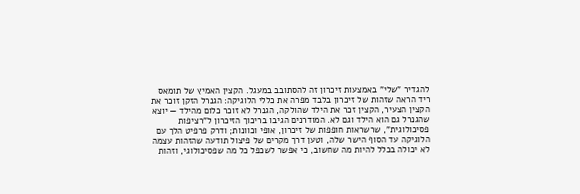להגדיר "שלי" באמצעות זיכרון זה להסתובב במעגל. הקצין האמיץ של תומאס ריד הראה שזהות של זיכרון בלבד מפרה את כללי הלוגיקה: הגנרל הזקן זוכר את הקצין הצעיר, הקצין זכר את הילד שהולקה, הגנרל לא זוכר כלום מהילד — יוצא שהגנרל גם הוא הילד וגם לא. המודרנים הגיבו בריכוך הזיכרון ל"רציפות פסיכולוגית", שרשראות חופפות של זיכרון, אופי וכוונות; ודרק פרפיט הלך עם הלוגיקה עד הסוף הישר שלה, וטען דרך מקרים של פיצול תודעה שהזהות עצמה לא יכולה בכלל להיות מה שחשוב, כי אפשר לשכפל כל מה שפסיכולוגי, וזהות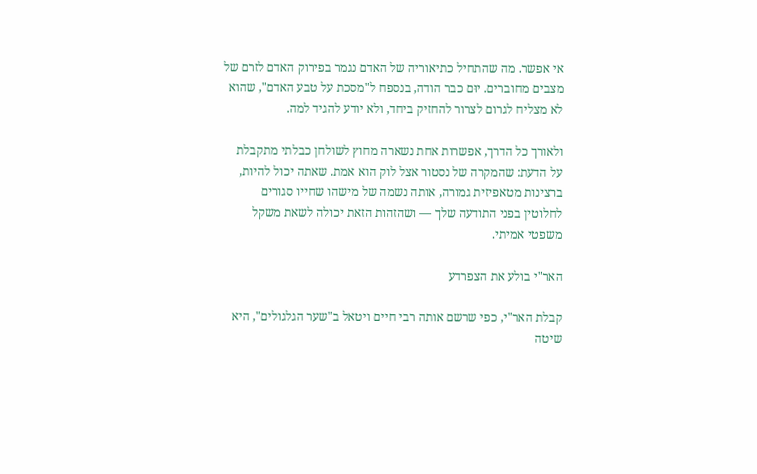אי אפשר. מה שהתחיל כתיאוריה של האדם נגמר בפירוק האדם לזרם של מצבים מחוברים. יוּם כבר הודה, בנספח ל"מסכת על טבע האדם", שהוא לא מצליח לגרום לצרור להחזיק ביחד, ולא יודע להגיד למה.

ולאורך כל הדרך, אפשרות אחת נשארה מחוץ לשולחן כבלתי מתקבלת על הדעת: שהמקרה של נסטור אצל לוק הוא אמת. שאתה יכול להיות, ברצינות מטאפיזית גמורה, אותה נשמה של מישהו שחייו סגורים לחלוטין בפני התודעה שלך — ושהזהות הזאת יכולה לשאת משקל משפטי אמיתי.

האר"י בולע את הצפרדע

קבלת האר"י, כפי שרשם אותה רבי חיים ויטאל ב"שער הגלגולים", היא שיטה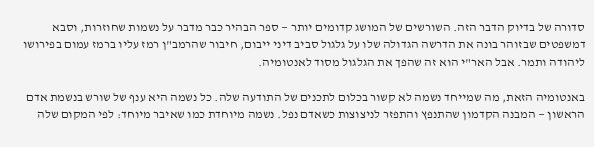סדורה של בדיוק הדבר הזה. השורשים של המושג קדומים יותר — ספר הבהיר כבר מדבר על נשמות שחוזרות, וסבא דמשפטים שבזוהר בונה את הדרשה הגדולה שלו על גלגול סביב דיני ייבום, חיבור שהרמב"ן רמז עליו ברמז עמום בפירושו ליהודה ותמר. אבל האר"י הוא זה שהפך את הגלגול מסוד לאנטומיה.

באנטומיה הזאת, מה שמייחד נשמה לא קשור בכלום לתכנים של התודעה שלה. כל נשמה היא ענף של שורש בנשמת אדם הראשון — המבנה הקדמון שהתנפץ והתפזר לניצוצות כשאדם נפל. נשמה מיוחדת כמו שאיבר מיוחד: לפי המקום שלה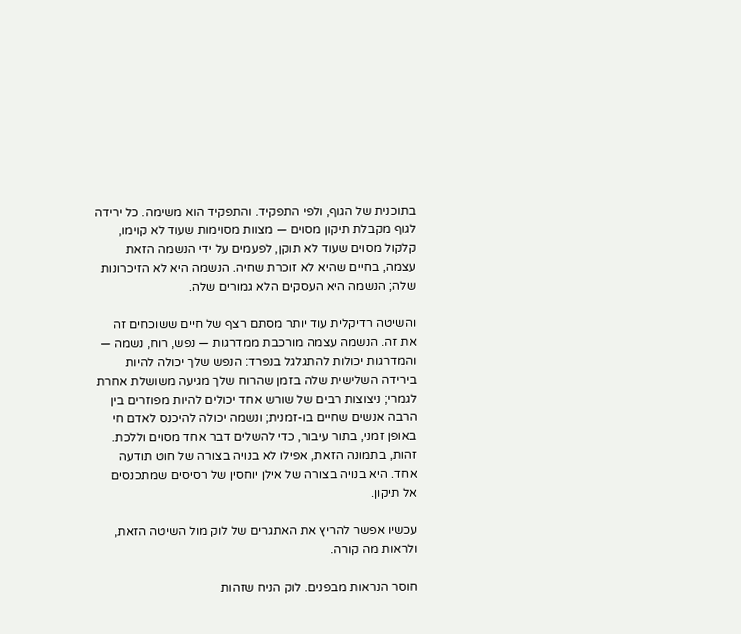בתוכנית של הגוף, ולפי התפקיד. והתפקיד הוא משימה. כל ירידה לגוף מקבלת תיקון מסוים — מצוות מסוימות שעוד לא קוימו, קלקול מסוים שעוד לא תוקן, לפעמים על ידי הנשמה הזאת עצמה, בחיים שהיא לא זוכרת שחיה. הנשמה היא לא הזיכרונות שלה; הנשמה היא העסקים הלא גמורים שלה.

והשיטה רדיקלית עוד יותר מסתם רצף של חיים ששוכחים זה את זה. הנשמה עצמה מורכבת ממדרגות — נפש, רוח, נשמה — והמדרגות יכולות להתגלגל בנפרד: הנפש שלך יכולה להיות בירידה השלישית שלה בזמן שהרוח שלך מגיעה משושלת אחרת לגמרי; ניצוצות רבים של שורש אחד יכולים להיות מפוזרים בין הרבה אנשים שחיים בו-זמנית; ונשמה יכולה להיכנס לאדם חי באופן זמני, בתור עיבור, כדי להשלים דבר אחד מסוים וללכת. זהות, בתמונה הזאת, אפילו לא בנויה בצורה של חוט תודעה אחד. היא בנויה בצורה של אילן יוחסין של רסיסים שמתכנסים אל תיקון.

עכשיו אפשר להריץ את האתגרים של לוק מול השיטה הזאת, ולראות מה קורה.

חוסר הנראות מבפנים. לוק הניח שזהות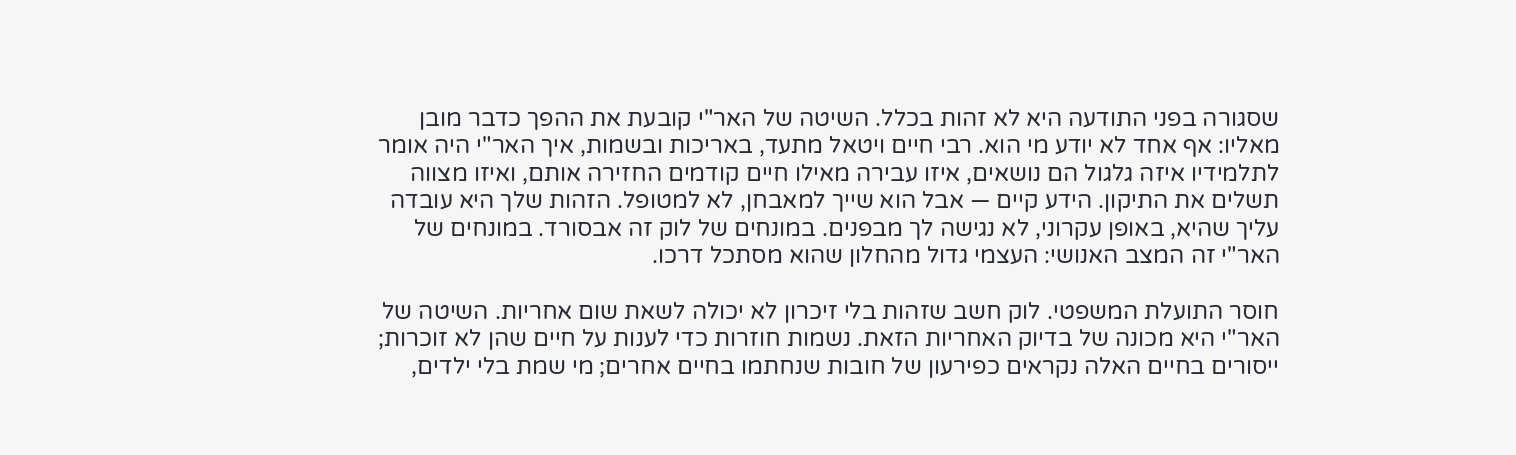שסגורה בפני התודעה היא לא זהות בכלל. השיטה של האר"י קובעת את ההפך כדבר מובן מאליו: אף אחד לא יודע מי הוא. רבי חיים ויטאל מתעד, באריכות ובשמות, איך האר"י היה אומר לתלמידיו איזה גלגול הם נושאים, איזו עבירה מאילו חיים קודמים החזירה אותם, ואיזו מצווה תשלים את התיקון. הידע קיים — אבל הוא שייך למאבחן, לא למטופל. הזהות שלך היא עובדה עליך שהיא, באופן עקרוני, לא נגישה לך מבפנים. במונחים של לוק זה אבסורד. במונחים של האר"י זה המצב האנושי: העצמי גדול מהחלון שהוא מסתכל דרכו.

חוסר התועלת המשפטי. לוק חשב שזהות בלי זיכרון לא יכולה לשאת שום אחריות. השיטה של האר"י היא מכונה של בדיוק האחריות הזאת. נשמות חוזרות כדי לענות על חיים שהן לא זוכרות; ייסורים בחיים האלה נקראים כפירעון של חובות שנחתמו בחיים אחרים; מי שמת בלי ילדים,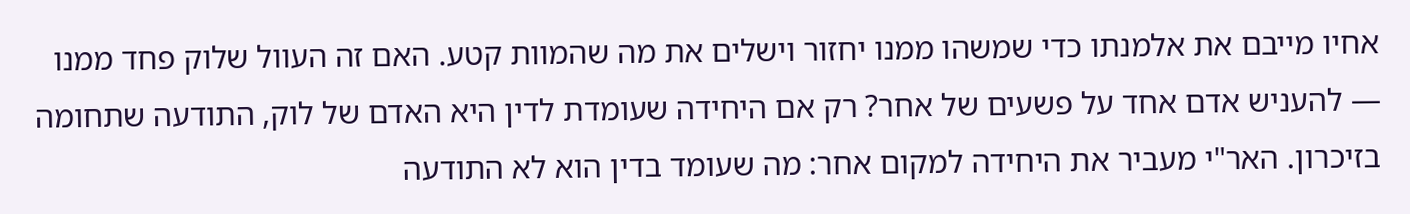אחיו מייבם את אלמנתו כדי שמשהו ממנו יחזור וישלים את מה שהמוות קטע. האם זה העוול שלוק פחד ממנו — להעניש אדם אחד על פשעים של אחר? רק אם היחידה שעומדת לדין היא האדם של לוק, התודעה שתחומה בזיכרון. האר"י מעביר את היחידה למקום אחר: מה שעומד בדין הוא לא התודעה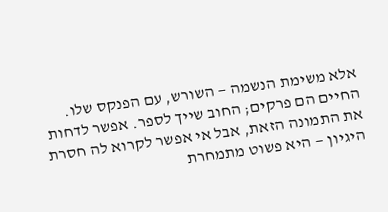אלא משימת הנשמה — השורש, עם הפנקס שלו. החיים הם פרקים; החוב שייך לספר. אפשר לדחות את התמונה הזאת, אבל אי אפשר לקרוא לה חסרת היגיון — היא פשוט מתמחרת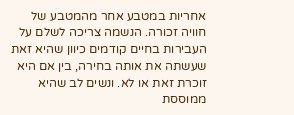אחריות במטבע אחר מהמטבע של חוויה זכורה. הנשמה צריכה לשלם על העבירות בחיים קודמים כיוון שהיא זאת שעשתה את אותה בחירה, בין אם היא זוכרת זאת או לא. ונשים לב שהיא ממוססת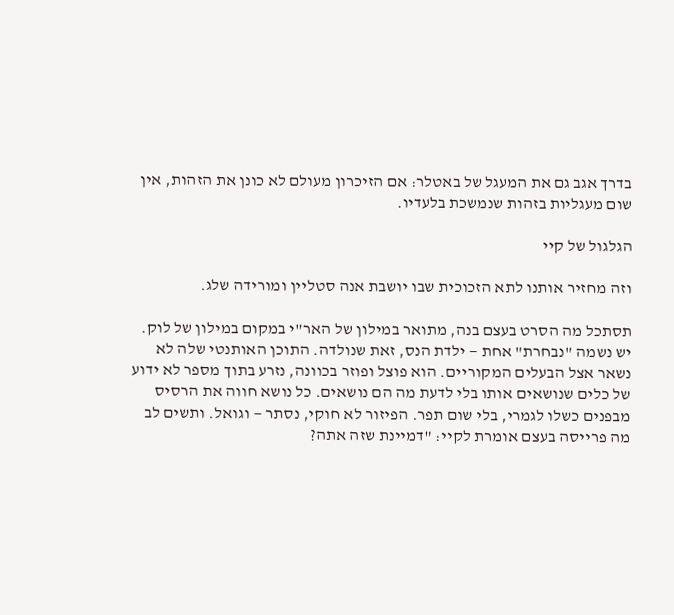בדרך אגב גם את המעגל של באטלר: אם הזיכרון מעולם לא כונן את הזהות, אין שום מעגליות בזהות שנמשכת בלעדיו.

הגלגול של קיי

וזה מחזיר אותנו לתא הזכוכית שבו יושבת אנה סטליין ומורידה שלג.

תסתכל מה הסרט בעצם בנה, מתואר במילון של האר"י במקום במילון של לוק. יש נשמה "נבחרת" אחת — ילדת הנס, זאת שנולדה. התוכן האותנטי שלה לא נשאר אצל הבעלים המקוריים. הוא פוצל ופוזר בכוונה, נזרע בתוך מספר לא ידוע של כלים שנושאים אותו בלי לדעת מה הם נושאים. כל נושא חווה את הרסיס מבפנים כשלו לגמרי, בלי שום תפר. הפיזור לא חוקי, נסתר — וגואל. ותשים לב מה פרייסה בעצם אומרת לקיי: "דמיינת שזה אתה?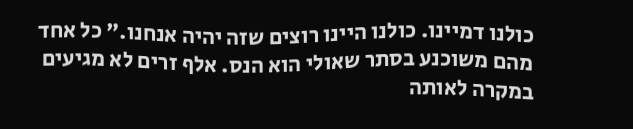כולנו דמיינו. כולנו היינו רוצים שזה יהיה אנחנו." כל אחד מהם משוכנע בסתר שאולי הוא הנס. אלף זרים לא מגיעים במקרה לאותה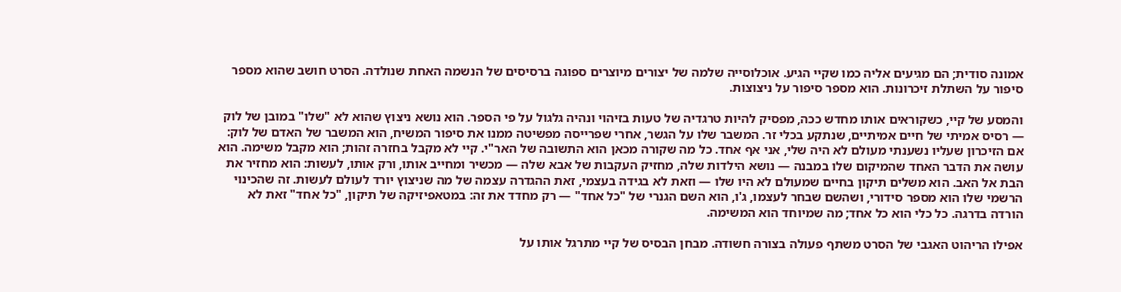אמונה סודית; הם מגיעים אליה כמו שקיי הגיע. אוכלוסייה שלמה של יצורים מיוצרים ספוגה ברסיסים של הנשמה האחת שנולדה. הסרט חושב שהוא מספר סיפור על השתלת זיכרונות. הוא מספר סיפור על ניצוצות.

והמסע של קיי, כשקוראים אותו מחדש ככה, מפסיק להיות טרגדיה של טעות בזיהוי ונהיה גלגול על פי הספר. הוא נושא ניצוץ שהוא לא "שלו" במובן של לוק — רסיס אמיתי של חיים אמיתיים, שנתקע בכלי זר. המשבר שלו על הגשר, אחרי שפרייסה מפשיטה ממנו את סיפור המשיח, הוא המשבר של האדם של לוק: אם הזיכרון שעליו נשענתי מעולם לא היה שלי, אני אף אחד. כל מה שקורה מכאן הוא התשובה של האר"י. קיי לא מקבל בחזרה זהות; הוא מקבל משימה. הוא עושה את הדבר האחד שהמיקום שלו במבנה — נושא הילדות שלה, מחזיק העקבות של אבא שלה — מכשיר ומחייב אותו, ורק אותו, לעשות: הוא מחזיר את הבת אל האב. הוא משלים תיקון בחיים שמעולם לא היו שלו — וזאת לא בגידה בעצמי, זאת ההגדרה עצמה של מה שניצוץ יורד לעולם לעשות. זה שהכינוי הרשמי שלו הוא מספר סידורי, ושהשם שבחר לעצמו, ג'ו, הוא השם הגנרי של "כל אחד" — רק מחדד את זה: במטאפיזיקה של תיקון, "כל אחד" זאת לא הורדה בדרגה. כל כלי הוא כל אחד; מה שמיוחד הוא המשימה.

אפילו הריהוט האגבי של הסרט משתף פעולה בצורה חשודה. מבחן הבסיס של קיי מתרגל אותו על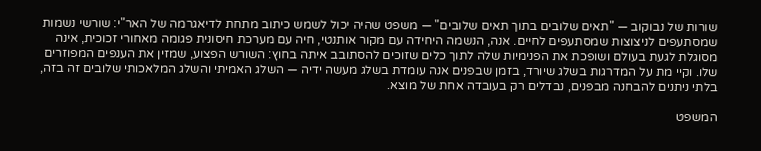שורות של נבוקוב — "תאים שלובים בתוך תאים שלובים" — משפט שהיה יכול לשמש כיתוב מתחת לדיאגרמה של האר"י: שורשי נשמות שמסתעפים לניצוצות שמסתעפים לחיים. אנה, הנשמה היחידה עם מקור אותנטי, חיה עם מערכת חיסונית פגומה מאחורי זכוכית, אינה מסוגלת לגעת בעולם ושופכת את הפנימיות שלה לתוך כלים שזוכים להסתובב איתה בחוץ: השורש הפצוע, שמזין את הענפים המפוזרים שלו. וקיי מת על המדרגות בשלג שיורד, בזמן שבפנים אנה עומדת בשלג מעשה ידיה — השלג האמיתי והשלג המלאכותי שלובים זה בזה, בלתי ניתנים להבחנה מבפנים, נבדלים רק בעובדה אחת של מוצא.

המשפט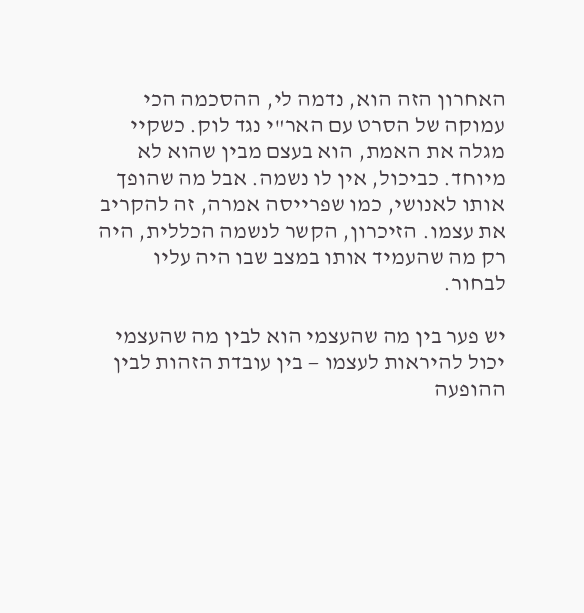האחרון הזה הוא, נדמה לי, ההסכמה הכי עמוקה של הסרט עם האר"י נגד לוק. כשקיי מגלה את האמת, הוא בעצם מבין שהוא לא מיוחד. כביכול, אין לו נשמה. אבל מה שהופך אותו לאנושי, כמו שפרייסה אמרה, זה להקריב את עצמו. הזיכרון, הקשר לנשמה הכללית, היה רק מה שהעמיד אותו במצב שבו היה עליו לבחור.

יש פער בין מה שהעצמי הוא לבין מה שהעצמי יכול להיראות לעצמו — בין עובדת הזהות לבין ההופעה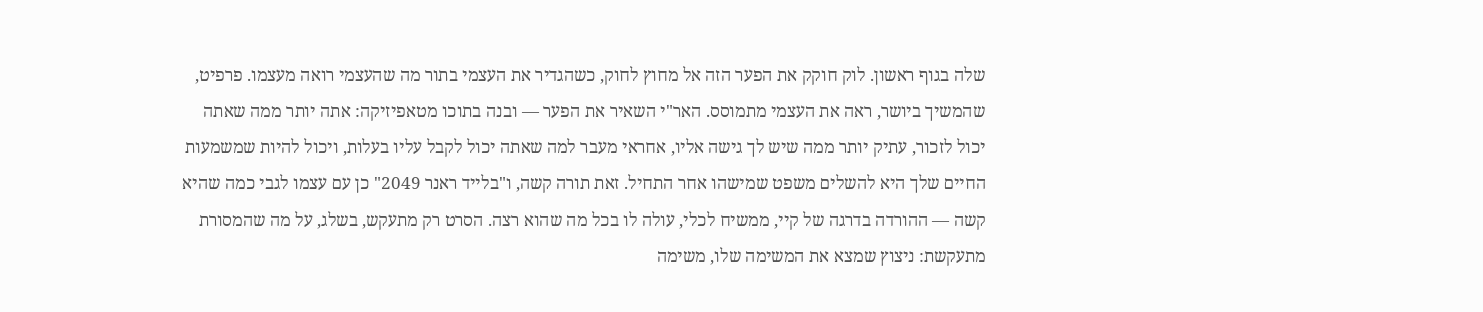שלה בגוף ראשון. לוק חוקק את הפער הזה אל מחוץ לחוק, כשהגדיר את העצמי בתור מה שהעצמי רואה מעצמו. פרפיט, שהמשיך ביושר, ראה את העצמי מתמוסס. האר"י השאיר את הפער — ובנה בתוכו מטאפיזיקה: אתה יותר ממה שאתה יכול לזכור, עתיק יותר ממה שיש לך גישה אליו, אחראי מעבר למה שאתה יכול לקבל עליו בעלות, ויכול להיות שמשמעות החיים שלך היא להשלים משפט שמישהו אחר התחיל. זאת תורה קשה, ו"בלייד ראנר 2049" כן עם עצמו לגבי כמה שהיא קשה — ההורדה בדרגה של קיי, ממשיח לכלי, עולה לו בכל מה שהוא רצה. הסרט רק מתעקש, בשלג, על מה שהמסורת מתעקשת: ניצוץ שמצא את המשימה שלו, משימה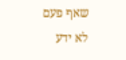שאף פעם לא ידע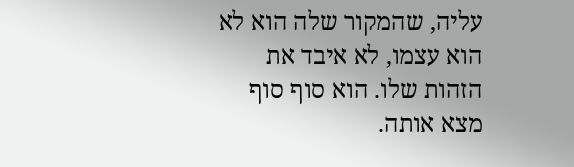עליה, שהמקור שלה הוא לא הוא עצמו, לא איבד את הזהות שלו. הוא סוף סוף מצא אותה.